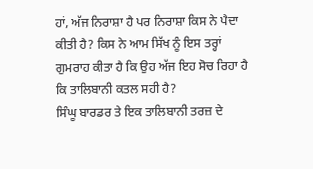ਹਾਂ, ਅੱਜ ਨਿਰਾਸ਼ਾ ਹੈ ਪਰ ਨਿਰਾਸ਼ਾ ਕਿਸ ਨੇ ਪੈਦਾ ਕੀਤੀ ਹੈ? ਕਿਸ ਨੇ ਆਮ ਸਿੱਖ ਨੂੰ ਇਸ ਤਰ੍ਹਾਂ ਗੁਮਰਾਹ ਕੀਤਾ ਹੈ ਕਿ ਉਹ ਅੱਜ ਇਹ ਸੋਚ ਰਿਹਾ ਹੈ ਕਿ ਤਾਲਿਬਾਨੀ ਕਤਲ ਸਹੀ ਹੈ?
ਸਿੰਘੂ ਬਾਰਡਰ ਤੇ ਇਕ ਤਾਲਿਬਾਨੀ ਤਰਜ਼ ਦੇ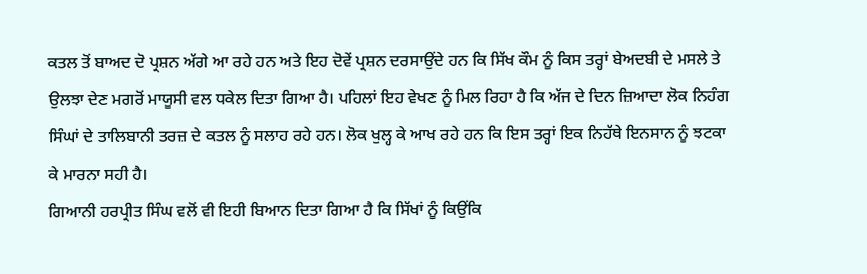ਕਤਲ ਤੋਂ ਬਾਅਦ ਦੋ ਪ੍ਰਸ਼ਨ ਅੱਗੇ ਆ ਰਹੇ ਹਨ ਅਤੇ ਇਹ ਦੋਵੇਂ ਪ੍ਰਸ਼ਨ ਦਰਸਾਉਂਦੇ ਹਨ ਕਿ ਸਿੱਖ ਕੌਮ ਨੂੰ ਕਿਸ ਤਰ੍ਹਾਂ ਬੇਅਦਬੀ ਦੇ ਮਸਲੇ ਤੇ ਉਲਝਾ ਦੇਣ ਮਗਰੋਂ ਮਾਯੂਸੀ ਵਲ ਧਕੇਲ ਦਿਤਾ ਗਿਆ ਹੈ। ਪਹਿਲਾਂ ਇਹ ਵੇਖਣ ਨੂੰ ਮਿਲ ਰਿਹਾ ਹੈ ਕਿ ਅੱਜ ਦੇ ਦਿਨ ਜ਼ਿਆਦਾ ਲੋਕ ਨਿਹੰਗ ਸਿੰਘਾਂ ਦੇ ਤਾਲਿਬਾਨੀ ਤਰਜ਼ ਦੇ ਕਤਲ ਨੂੰ ਸਲਾਹ ਰਹੇ ਹਨ। ਲੋਕ ਖੁਲ੍ਹ ਕੇ ਆਖ ਰਹੇ ਹਨ ਕਿ ਇਸ ਤਰ੍ਹਾਂ ਇਕ ਨਿਹੱਥੇ ਇਨਸਾਨ ਨੂੰ ਝਟਕਾ ਕੇ ਮਾਰਨਾ ਸਹੀ ਹੈ।
ਗਿਆਨੀ ਹਰਪ੍ਰੀਤ ਸਿੰਘ ਵਲੋਂ ਵੀ ਇਹੀ ਬਿਆਨ ਦਿਤਾ ਗਿਆ ਹੈ ਕਿ ਸਿੱਖਾਂ ਨੂੰ ਕਿਉਂਕਿ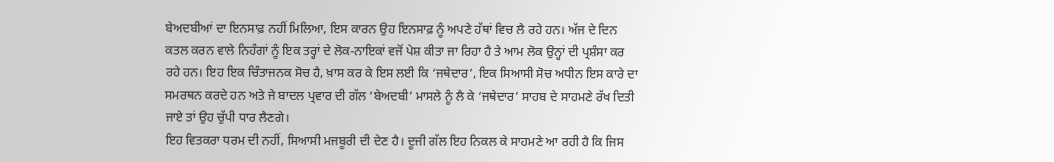ਬੇਅਦਬੀਆਂ ਦਾ ਇਨਸਾਫ਼ ਨਹੀਂ ਮਿਲਿਆ, ਇਸ ਕਾਰਨ ਉਹ ਇਨਸਾਫ਼ ਨੂੰ ਅਪਣੇ ਹੱਥਾਂ ਵਿਚ ਲੈ ਰਹੇ ਹਨ। ਅੱਜ ਦੇ ਦਿਨ ਕਤਲ ਕਰਨ ਵਾਲੇ ਨਿਹੰਗਾਂ ਨੂੰ ਇਕ ਤਰ੍ਹਾਂ ਦੇ ਲੋਕ-ਨਾਇਕਾਂ ਵਜੋਂ ਪੇਸ਼ ਕੀਤਾ ਜਾ ਰਿਹਾ ਹੈ ਤੇ ਆਮ ਲੋਕ ਉਨ੍ਹਾਂ ਦੀ ਪ੍ਰਸ਼ੰਸਾ ਕਰ ਰਹੇ ਹਨ। ਇਹ ਇਕ ਚਿੰਤਾਜਨਕ ਸੋਚ ਹੈ, ਖ਼ਾਸ ਕਰ ਕੇ ਇਸ ਲਈ ਕਿ ‘ਜਥੇਦਾਰ’, ਇਕ ਸਿਆਸੀ ਸੋਚ ਅਧੀਨ ਇਸ ਕਾਰੇ ਦਾ ਸਮਰਥਨ ਕਰਦੇ ਹਨ ਅਤੇ ਜੇ ਬਾਦਲ ਪ੍ਰਵਾਰ ਦੀ ਗੱਲ ‘ਬੇਅਦਬੀ’ ਮਾਸਲੇ ਨੂੰ ਲੈ ਕੇ ‘ਜਥੇਦਾਰ’ ਸਾਹਬ ਦੇ ਸਾਹਮਣੇ ਰੱਖ ਦਿਤੀ ਜਾਏ ਤਾਂ ਉਹ ਚੁੱਪੀ ਧਾਰ ਲੈਣਗੇ।
ਇਹ ਵਿਤਕਰਾ ਧਰਮ ਦੀ ਨਹੀਂ, ਸਿਆਸੀ ਮਜਬੂਰੀ ਦੀ ਦੇਣ ਹੈ। ਦੂਜੀ ਗੱਲ ਇਹ ਨਿਕਲ ਕੇ ਸਾਹਮਣੇ ਆ ਰਹੀ ਹੈ ਕਿ ਜਿਸ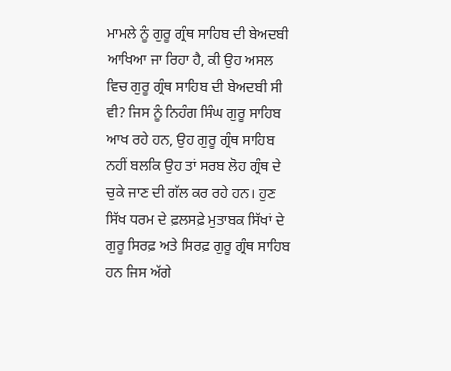ਮਾਮਲੇ ਨੂੰ ਗੁਰੂ ਗ੍ਰੰਥ ਸਾਹਿਬ ਦੀ ਬੇਅਦਬੀ ਆਖਿਆ ਜਾ ਰਿਹਾ ਹੈ, ਕੀ ਉਹ ਅਸਲ ਵਿਚ ਗੁਰੂ ਗ੍ਰੰਥ ਸਾਹਿਬ ਦੀ ਬੇਅਦਬੀ ਸੀ ਵੀ? ਜਿਸ ਨੂੰ ਨਿਹੰਗ ਸਿੰਘ ਗੁਰੂ ਸਾਹਿਬ ਆਖ ਰਹੇ ਹਨ, ਉਹ ਗੁਰੂ ਗ੍ਰੰਥ ਸਾਹਿਬ ਨਹੀਂ ਬਲਕਿ ਉਹ ਤਾਂ ਸਰਬ ਲੋਹ ਗ੍ਰੰਥ ਦੇ ਚੁਕੇ ਜਾਣ ਦੀ ਗੱਲ ਕਰ ਰਹੇ ਹਨ। ਹੁਣ ਸਿੱਖ ਧਰਮ ਦੇ ਫ਼ਲਸਫ਼ੇ ਮੁਤਾਬਕ ਸਿੱਖਾਂ ਦੇ ਗੁਰੂ ਸਿਰਫ਼ ਅਤੇ ਸਿਰਫ਼ ਗੁਰੂ ਗ੍ਰੰਥ ਸਾਹਿਬ ਹਨ ਜਿਸ ਅੱਗੇ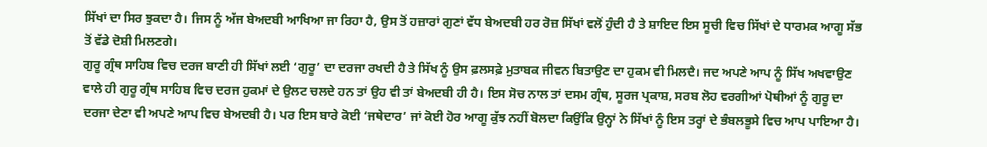ਸਿੱਖਾਂ ਦਾ ਸਿਰ ਝੁਕਦਾ ਹੈ। ਜਿਸ ਨੂੰ ਅੱਜ ਬੇਅਦਬੀ ਆਖਿਆ ਜਾ ਰਿਹਾ ਹੈ, ਉਸ ਤੋਂ ਹਜ਼ਾਰਾਂ ਗੁਣਾਂ ਵੱਧ ਬੇਅਦਬੀ ਹਰ ਰੋਜ਼ ਸਿੱਖਾਂ ਵਲੋਂ ਹੁੰਦੀ ਹੈ ਤੇ ਸ਼ਾਇਦ ਇਸ ਸੂਚੀ ਵਿਚ ਸਿੱਖਾਂ ਦੇ ਧਾਰਮਕ ਆਗੂ ਸੱਭ ਤੋਂ ਵੱਡੇ ਦੋਸ਼ੀ ਮਿਲਣਗੇ।
ਗੁਰੂ ਗ੍ਰੰਥ ਸਾਹਿਬ ਵਿਚ ਦਰਜ ਬਾਣੀ ਹੀ ਸਿੱਖਾਂ ਲਈ ‘ਗੁਰੂ’ ਦਾ ਦਰਜਾ ਰਖਦੀ ਹੈ ਤੇ ਸਿੱਖ ਨੂੰ ਉਸ ਫ਼ਲਸਫ਼ੇ ਮੁਤਾਬਕ ਜੀਵਨ ਬਿਤਾਉਣ ਦਾ ਹੁਕਮ ਵੀ ਮਿਲਦੈ। ਜਦ ਅਪਣੇ ਆਪ ਨੂੰ ਸਿੱਖ ਅਖਵਾਉਣ ਵਾਲੇ ਹੀ ਗੁਰੂ ਗ੍ਰੰਥ ਸਾਹਿਬ ਵਿਚ ਦਰਜ ਹੁਕਮਾਂ ਦੇ ਉਲਟ ਚਲਦੇ ਹਨ ਤਾਂ ਉਹ ਵੀ ਤਾਂ ਬੇਅਦਬੀ ਹੀ ਹੈ। ਇਸ ਸੋਚ ਨਾਲ ਤਾਂ ਦਸਮ ਗ੍ਰੰਥ, ਸੂਰਜ ਪ੍ਰਕਾਸ਼, ਸਰਬ ਲੋਹ ਵਰਗੀਆਂ ਪੋਥੀਆਂ ਨੂੰ ਗੁਰੂ ਦਾ ਦਰਜਾ ਦੇਣਾ ਵੀ ਅਪਣੇ ਆਪ ਵਿਚ ਬੇਅਦਬੀ ਹੈ। ਪਰ ਇਸ ਬਾਰੇ ਕੋਈ ‘ਜਥੇਦਾਰ’ ਜਾਂ ਕੋਈ ਹੋਰ ਆਗੂ ਕੁੱਝ ਨਹੀਂ ਬੋਲਦਾ ਕਿਉਂਕਿ ਉਨ੍ਹਾਂ ਨੇ ਸਿੱਖਾਂ ਨੂੰ ਇਸ ਤਰ੍ਹਾਂ ਦੇ ਭੰਬਲਭੂਸੇ ਵਿਚ ਆਪ ਪਾਇਆ ਹੈ।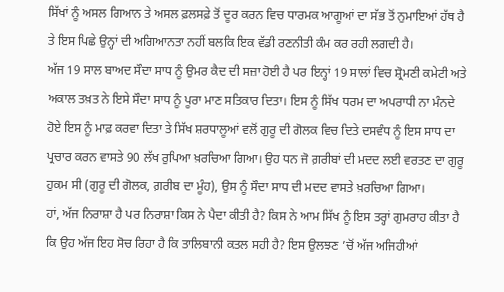ਸਿੱਖਾਂ ਨੂੰ ਅਸਲ ਗਿਆਨ ਤੇ ਅਸਲ ਫ਼ਲਸਫ਼ੇ ਤੋਂ ਦੂਰ ਕਰਨ ਵਿਚ ਧਾਰਮਕ ਆਗੂਆਂ ਦਾ ਸੱਭ ਤੋਂ ਨੁਮਾਇਆਂ ਹੱਥ ਹੈ ਤੇ ਇਸ ਪਿਛੇ ਉਨ੍ਹਾਂ ਦੀ ਅਗਿਆਨਤਾ ਨਹੀਂ ਬਲਕਿ ਇਕ ਵੱਡੀ ਰਣਨੀਤੀ ਕੰਮ ਕਰ ਰਹੀ ਲਗਦੀ ਹੈ।
ਅੱਜ 19 ਸਾਲ ਬਾਅਦ ਸੌਦਾ ਸਾਧ ਨੂੰ ਉਮਰ ਕੈਦ ਦੀ ਸਜ਼ਾ ਹੋਈ ਹੈ ਪਰ ਇਨ੍ਹਾਂ 19 ਸਾਲਾਂ ਵਿਚ ਸ਼੍ਰੋਮਣੀ ਕਮੇਟੀ ਅਤੇ ਅਕਾਲ ਤਖ਼ਤ ਨੇ ਇਸੇ ਸੌਦਾ ਸਾਧ ਨੂੰ ਪੂਰਾ ਮਾਣ ਸਤਿਕਾਰ ਦਿਤਾ। ਇਸ ਨੂੰ ਸਿੱਖ ਧਰਮ ਦਾ ਅਪਰਾਧੀ ਨਾ ਮੰਨਦੇ ਹੋਏ ਇਸ ਨੂੰ ਮਾਫ਼ ਕਰਵਾ ਦਿਤਾ ਤੇ ਸਿੱਖ ਸ਼ਰਧਾਲੂਆਂ ਵਲੋਂ ਗੁਰੂ ਦੀ ਗੋਲਕ ਵਿਚ ਦਿਤੇ ਦਸਵੰਧ ਨੂੰ ਇਸ ਸਾਧ ਦਾ ਪ੍ਰਚਾਰ ਕਰਨ ਵਾਸਤੇ 90 ਲੱਖ ਰੁਪਿਆ ਖ਼ਰਚਿਆ ਗਿਆ। ਉਹ ਧਨ ਜੋ ਗ਼ਰੀਬਾਂ ਦੀ ਮਦਦ ਲਈ ਵਰਤਣ ਦਾ ਗੁਰੂ ਹੁਕਮ ਸੀ (ਗੁਰੂ ਦੀ ਗੋਲਕ, ਗ਼ਰੀਬ ਦਾ ਮੂੰਹ), ਉਸ ਨੂੰ ਸੌਦਾ ਸਾਧ ਦੀ ਮਦਦ ਵਾਸਤੇ ਖ਼ਰਚਿਆ ਗਿਆ।
ਹਾਂ, ਅੱਜ ਨਿਰਾਸ਼ਾ ਹੈ ਪਰ ਨਿਰਾਸ਼ਾ ਕਿਸ ਨੇ ਪੈਦਾ ਕੀਤੀ ਹੈ? ਕਿਸ ਨੇ ਆਮ ਸਿੱਖ ਨੂੰ ਇਸ ਤਰ੍ਹਾਂ ਗੁਮਰਾਹ ਕੀਤਾ ਹੈ ਕਿ ਉਹ ਅੱਜ ਇਹ ਸੋਚ ਰਿਹਾ ਹੈ ਕਿ ਤਾਲਿਬਾਨੀ ਕਤਲ ਸਹੀ ਹੈ? ਇਸ ਉਲਝਣ ’ਚੋਂ ਅੱਜ ਅਜਿਹੀਆਂ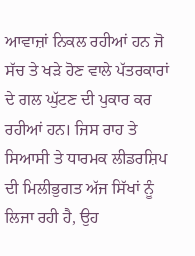ਆਵਾਜ਼ਾਂ ਨਿਕਲ ਰਹੀਆਂ ਹਨ ਜੋ ਸੱਚ ਤੇ ਖੜੇ ਹੋਣ ਵਾਲੇ ਪੱਤਰਕਾਰਾਂ ਦੇ ਗਲ ਘੁੱਟਣ ਦੀ ਪੁਕਾਰ ਕਰ ਰਹੀਆਂ ਹਨ। ਜਿਸ ਰਾਹ ਤੇ ਸਿਆਸੀ ਤੇ ਧਾਰਮਕ ਲੀਡਰਸ਼ਿਪ ਦੀ ਮਿਲੀਭੁਗਤ ਅੱਜ ਸਿੱਖਾਂ ਨੂੰ ਲਿਜਾ ਰਹੀ ਹੈ, ਉਹ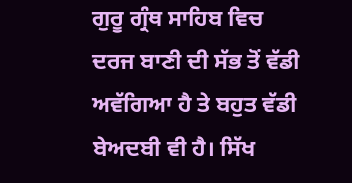ਗੁਰੂ ਗ੍ਰੰਥ ਸਾਹਿਬ ਵਿਚ ਦਰਜ ਬਾਣੀ ਦੀ ਸੱਭ ਤੋਂ ਵੱਡੀ ਅਵੱਗਿਆ ਹੈ ਤੇ ਬਹੁਤ ਵੱਡੀ ਬੇਅਦਬੀ ਵੀ ਹੈ। ਸਿੱਖ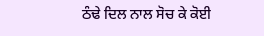ਠੰਢੇ ਦਿਲ ਨਾਲ ਸੋਚ ਕੇ ਕੋਈ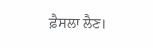ਫ਼ੈਸਲਾ ਲੈਣ।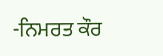-ਨਿਮਰਤ ਕੌਰ